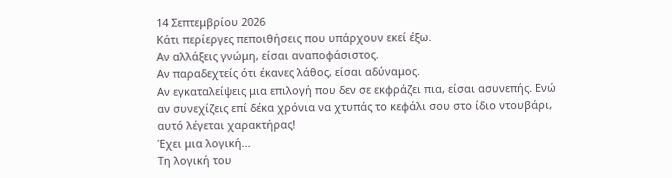14 Σεπτεμβρίου 2026
Κάτι περίεργες πεποιθήσεις που υπάρχουν εκεί έξω.
Αν αλλάξεις γνώμη, είσαι αναποφάσιστος.
Αν παραδεχτείς ότι έκανες λάθος, είσαι αδύναμος.
Αν εγκαταλείψεις μια επιλογή που δεν σε εκφράζει πια, είσαι ασυνεπής. Ενώ αν συνεχίζεις επί δέκα χρόνια να χτυπάς το κεφάλι σου στο ίδιο ντουβάρι, αυτό λέγεται χαρακτήρας!
Έχει μια λογική...
Τη λογική του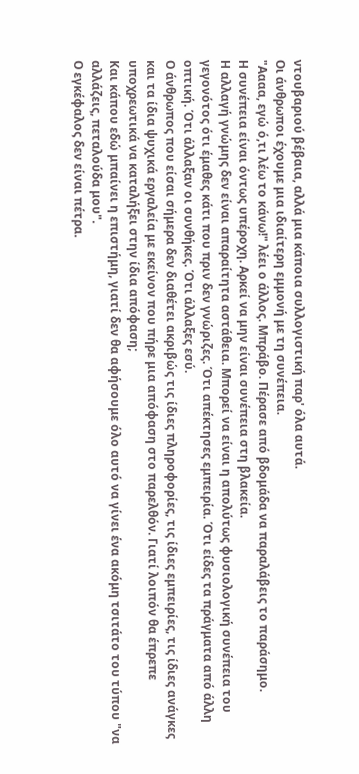ντουβαριού βέβαια, αλλά μια κάποια συλλογιστική παρ' όλα αυτά.
Οι άνθρωποι έχουμε μια ιδιαίτερη εμμονή με τη συνέπεια.
"Αααα, εγώ ό,τι λέω το κάνω!" λέει ο άλλος. Μπράβο. Πέρασε από βδομάδα να παραλάβεις το παράσημο.
Η συνέπεια είναι όντως υπέροχη. Αρκεί να μην είναι συνέπεια στη βλακεία.
Η αλλαγή γνώμης δεν είναι απαραίτητα αστάθεια. Μπορεί να είναι η απολύτως φυσιολογική συνέπεια του γεγονότος ότι έμαθες κάτι που πριν δεν γνώριζες. Ότι απέκτησες εμπειρία. Ότι είδες τα πράγματα από άλλη οπτική. Ότι άλλαξαν οι συνθήκες. Ότι άλλαξες εσύ.
Ο άνθρωπος που είσαι σήμερα δεν διαθέτει ακριβώς τις ίδιες πληροφορίες, τις ίδιες εμπειρίες, τις ίδιες ανάγκες και τα ίδια ψυχικά εργαλεία με εκείνον που πήρε μια απόφαση στο παρελθόν. Γιατί λοιπόν θα έπρεπε υποχρεωτικά να καταλήξει στην ίδια απόφαση;
Και κάπου εδώ μπαίνει η επιστήμη, γιατί δεν θα αφήσουμε όλο αυτό να γίνει ένα ακόμη τσιτάτο του τύπου "να αλλάζεις, πεταλούδα μου".
Ο εγκέφαλος δεν είναι πέτρα.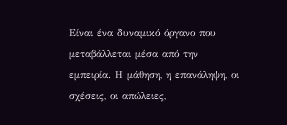Είναι ένα δυναμικό όργανο που μεταβάλλεται μέσα από την εμπειρία. Η μάθηση, η επανάληψη, οι σχέσεις, οι απώλειες,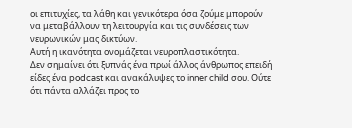οι επιτυχίες, τα λάθη και γενικότερα όσα ζούμε μπορούν να μεταβάλλουν τη λειτουργία και τις συνδέσεις των νευρωνικών μας δικτύων.
Αυτή η ικανότητα ονομάζεται νευροπλαστικότητα.
Δεν σημαίνει ότι ξυπνάς ένα πρωί άλλος άνθρωπος επειδή είδες ένα podcast και ανακάλυψες το inner child σου. Ούτε ότι πάντα αλλάζει προς το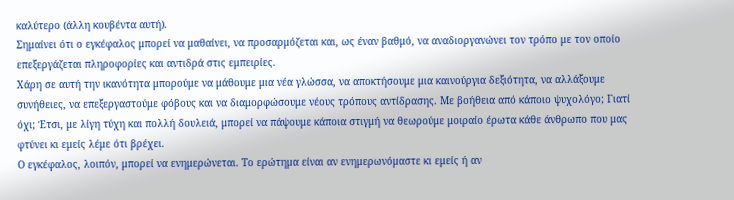καλύτερο (άλλη κουβέντα αυτή).
Σημαίνει ότι ο εγκέφαλος μπορεί να μαθαίνει, να προσαρμόζεται και, ως έναν βαθμό, να αναδιοργανώνει τον τρόπο με τον οποίο επεξεργάζεται πληροφορίες και αντιδρά στις εμπειρίες.
Χάρη σε αυτή την ικανότητα μπορούμε να μάθουμε μια νέα γλώσσα, να αποκτήσουμε μια καινούργια δεξιότητα, να αλλάξουμε συνήθειες, να επεξεργαστούμε φόβους και να διαμορφώσουμε νέους τρόπους αντίδρασης. Με βοήθεια από κάποιο ψυχολόγο; Γιατί όχι; Έτσι, με λίγη τύχη και πολλή δουλειά, μπορεί να πάψουμε κάποια στιγμή να θεωρούμε μοιραίο έρωτα κάθε άνθρωπο που μας φτύνει κι εμείς λέμε ότι βρέχει.
Ο εγκέφαλος, λοιπόν, μπορεί να ενημερώνεται. Το ερώτημα είναι αν ενημερωνόμαστε κι εμείς ή αν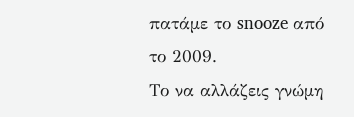πατάμε το snooze από το 2009.
Το να αλλάζεις γνώμη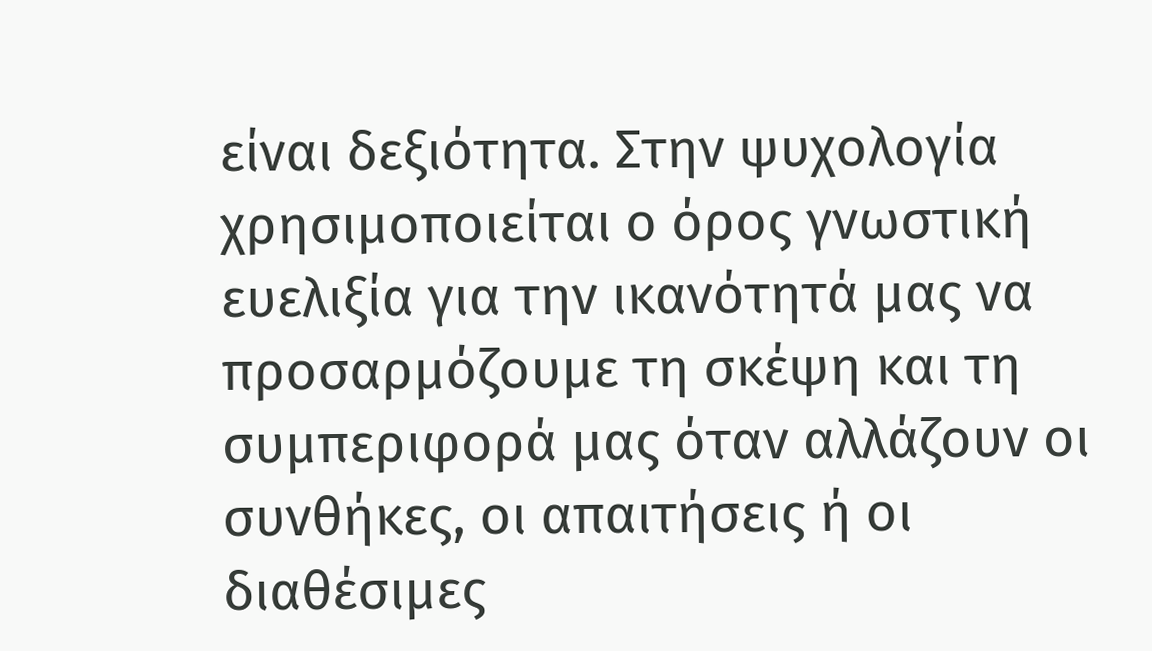είναι δεξιότητα. Στην ψυχολογία χρησιμοποιείται ο όρος γνωστική ευελιξία για την ικανότητά μας να προσαρμόζουμε τη σκέψη και τη συμπεριφορά μας όταν αλλάζουν οι συνθήκες, οι απαιτήσεις ή οι διαθέσιμες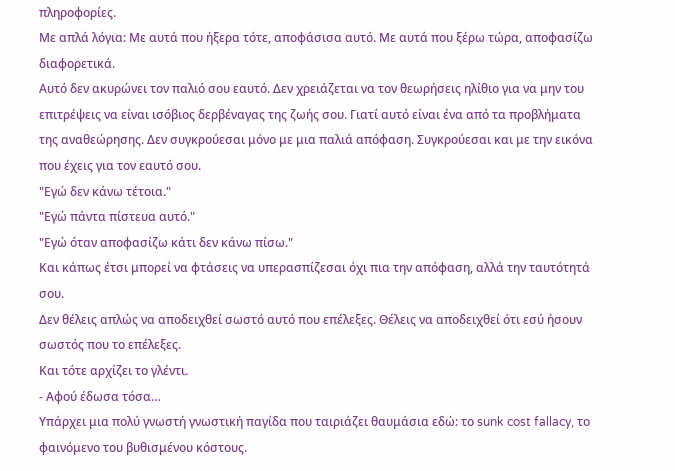πληροφορίες.
Με απλά λόγια: Με αυτά που ήξερα τότε, αποφάσισα αυτό. Με αυτά που ξέρω τώρα, αποφασίζω διαφορετικά.
Αυτό δεν ακυρώνει τον παλιό σου εαυτό. Δεν χρειάζεται να τον θεωρήσεις ηλίθιο για να μην του επιτρέψεις να είναι ισόβιος δερβέναγας της ζωής σου. Γιατί αυτό είναι ένα από τα προβλήματα της αναθεώρησης. Δεν συγκρούεσαι μόνο με μια παλιά απόφαση. Συγκρούεσαι και με την εικόνα που έχεις για τον εαυτό σου.
"Εγώ δεν κάνω τέτοια."
"Εγώ πάντα πίστευα αυτό."
"Εγώ όταν αποφασίζω κάτι δεν κάνω πίσω."
Και κάπως έτσι μπορεί να φτάσεις να υπερασπίζεσαι όχι πια την απόφαση, αλλά την ταυτότητά σου.
Δεν θέλεις απλώς να αποδειχθεί σωστό αυτό που επέλεξες. Θέλεις να αποδειχθεί ότι εσύ ήσουν σωστός που το επέλεξες.
Και τότε αρχίζει το γλέντι.
- Αφού έδωσα τόσα…
Υπάρχει μια πολύ γνωστή γνωστική παγίδα που ταιριάζει θαυμάσια εδώ: το sunk cost fallacy, το φαινόμενο του βυθισμένου κόστους.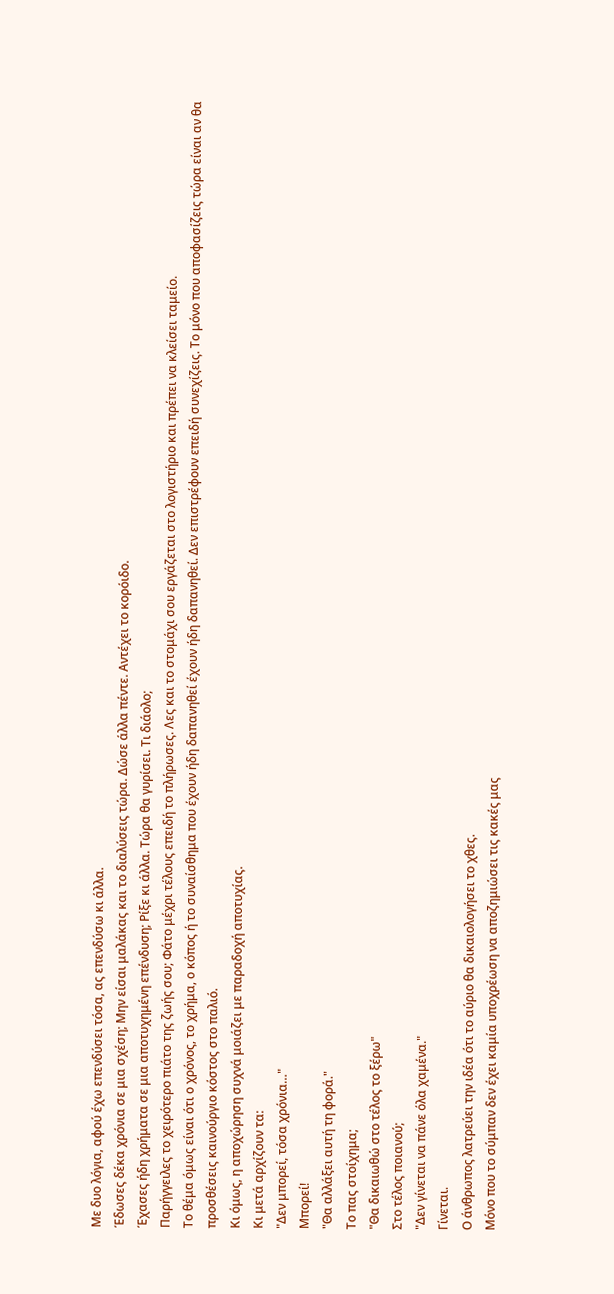Με δυο λόγια, αφού έχω επενδύσει τόσα, ας επενδύσω κι άλλα.
Έδωσες δέκα χρόνια σε μια σχέση; Μην είσαι μαλάκας και το διαλύσεις τώρα. Δώσε άλλα πέντε. Αντέχει το κορόιδο.
Έχασες ήδη χρήματα σε μια αποτυχημένη επένδυση; Ρίξε κι άλλα. Τώρα θα γυρίσει. Τι διάολο;
Παρήγγειλες το χειρότερο πιάτο της ζωής σου; Φάτο μέχρι τέλους επειδή το πλήρωσες. Λες και το στομάχι σου εργάζεται στο λογιστήριο και πρέπει να κλείσει ταμείο.
Το θέμα όμως είναι ότι ο χρόνος, το χρήμα, ο κόπος ή το συναίσθημα που έχουν ήδη δαπανηθεί έχουν ήδη δαπανηθεί. Δεν επιστρέφουν επειδή συνεχίζεις. Το μόνο που αποφασίζεις τώρα είναι αν θα προσθέσεις καινούργιο κόστος στο παλιό.
Κι όμως, η αποχώρηση συχνά μοιάζει με παραδοχή αποτυχίας.
Κι μετά αρχίζουν τα:
"Δεν μπορεί, τόσα χρόνια…"
Μπορεί!
"Θα αλλάξει αυτή τη φορά."
Το πας στοίχημα;
"Θα δικαιωθώ στο τέλος το ξέρω"
Στο τέλος ποιανού;
"Δεν γίνεται να πάνε όλα χαμένα."
Γίνεται.
Ο άνθρωπος λατρεύει την ιδέα ότι το αύριο θα δικαιολογήσει το χθες.
Μόνο που το σύμπαν δεν έχει καμία υποχρέωση να αποζημιώσει τις κακές μας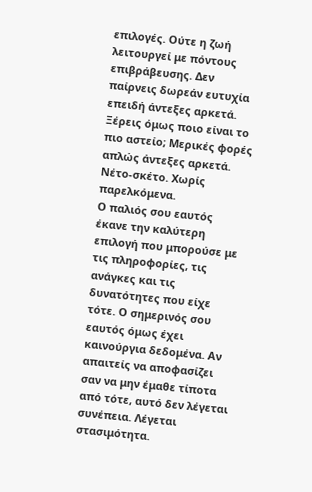επιλογές. Ούτε η ζωή λειτουργεί με πόντους επιβράβευσης. Δεν παίρνεις δωρεάν ευτυχία επειδή άντεξες αρκετά.
Ξέρεις όμως ποιο είναι το πιο αστείο; Μερικές φορές απλώς άντεξες αρκετά. Νέτο-σκέτο. Χωρίς παρελκόμενα.
Ο παλιός σου εαυτός έκανε την καλύτερη επιλογή που μπορούσε με τις πληροφορίες, τις ανάγκες και τις δυνατότητες που είχε τότε. Ο σημερινός σου εαυτός όμως έχει καινούργια δεδομένα. Αν απαιτείς να αποφασίζει σαν να μην έμαθε τίποτα από τότε, αυτό δεν λέγεται συνέπεια. Λέγεται στασιμότητα.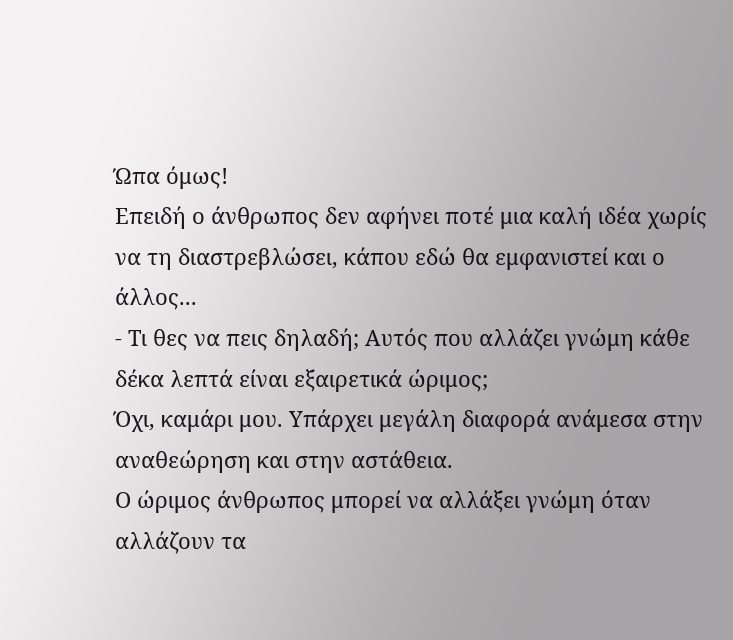Ώπα όμως!
Επειδή ο άνθρωπος δεν αφήνει ποτέ μια καλή ιδέα χωρίς να τη διαστρεβλώσει, κάπου εδώ θα εμφανιστεί και ο άλλος...
- Τι θες να πεις δηλαδή; Αυτός που αλλάζει γνώμη κάθε δέκα λεπτά είναι εξαιρετικά ώριμος;
Όχι, καμάρι μου. Υπάρχει μεγάλη διαφορά ανάμεσα στην αναθεώρηση και στην αστάθεια.
Ο ώριμος άνθρωπος μπορεί να αλλάξει γνώμη όταν αλλάζουν τα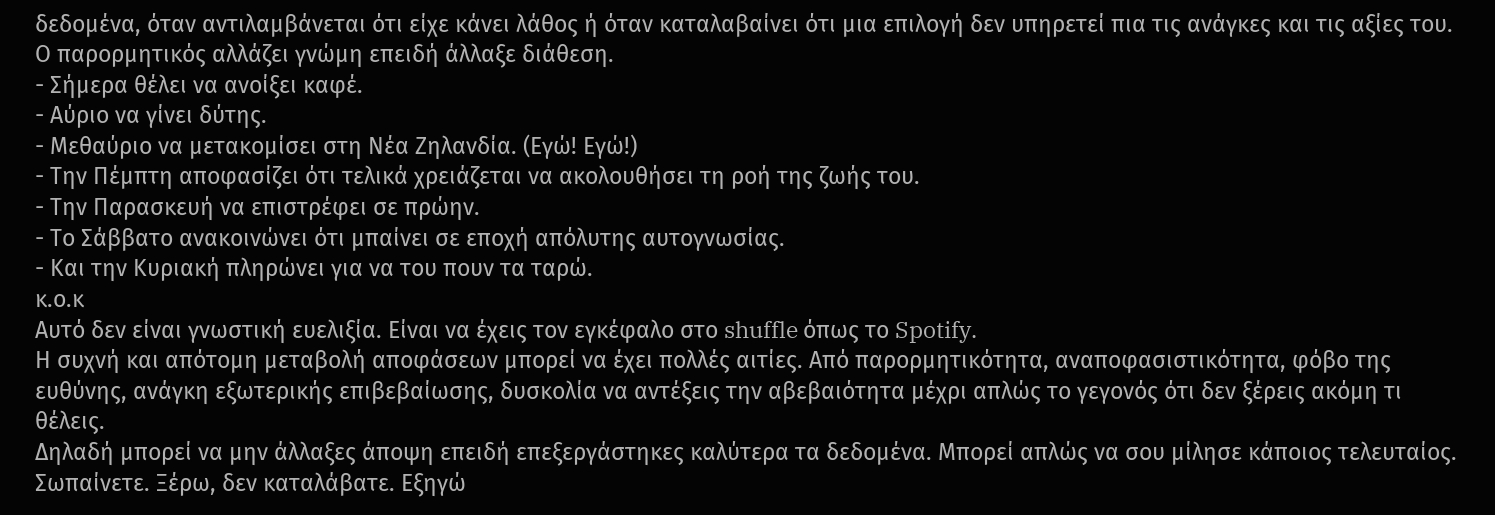δεδομένα, όταν αντιλαμβάνεται ότι είχε κάνει λάθος ή όταν καταλαβαίνει ότι μια επιλογή δεν υπηρετεί πια τις ανάγκες και τις αξίες του.
Ο παρορμητικός αλλάζει γνώμη επειδή άλλαξε διάθεση.
- Σήμερα θέλει να ανοίξει καφέ.
- Αύριο να γίνει δύτης.
- Μεθαύριο να μετακομίσει στη Νέα Ζηλανδία. (Εγώ! Εγώ!)
- Την Πέμπτη αποφασίζει ότι τελικά χρειάζεται να ακολουθήσει τη ροή της ζωής του.
- Την Παρασκευή να επιστρέφει σε πρώην.
- Το Σάββατο ανακοινώνει ότι μπαίνει σε εποχή απόλυτης αυτογνωσίας.
- Και την Κυριακή πληρώνει για να του πουν τα ταρώ.
κ.ο.κ
Αυτό δεν είναι γνωστική ευελιξία. Είναι να έχεις τον εγκέφαλο στο shuffle όπως το Spotify.
Η συχνή και απότομη μεταβολή αποφάσεων μπορεί να έχει πολλές αιτίες. Από παρορμητικότητα, αναποφασιστικότητα, φόβο της ευθύνης, ανάγκη εξωτερικής επιβεβαίωσης, δυσκολία να αντέξεις την αβεβαιότητα μέχρι απλώς το γεγονός ότι δεν ξέρεις ακόμη τι θέλεις.
Δηλαδή μπορεί να μην άλλαξες άποψη επειδή επεξεργάστηκες καλύτερα τα δεδομένα. Μπορεί απλώς να σου μίλησε κάποιος τελευταίος.
Σωπαίνετε. Ξέρω, δεν καταλάβατε. Εξηγώ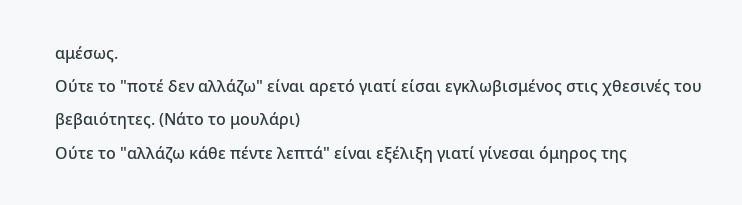αμέσως.
Ούτε το "ποτέ δεν αλλάζω" είναι αρετό γιατί είσαι εγκλωβισμένος στις χθεσινές του βεβαιότητες. (Νάτο το μουλάρι)
Ούτε το "αλλάζω κάθε πέντε λεπτά" είναι εξέλιξη γιατί γίνεσαι όμηρος της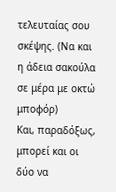τελευταίας σου σκέψης. (Να και η άδεια σακούλα σε μέρα με οκτώ μποφόρ)
Και, παραδόξως, μπορεί και οι δύο να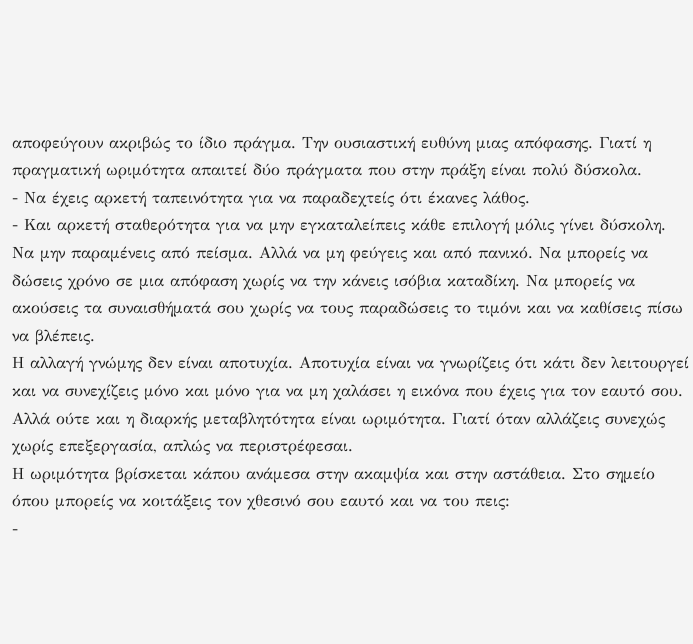αποφεύγουν ακριβώς το ίδιο πράγμα. Την ουσιαστική ευθύνη μιας απόφασης. Γιατί η πραγματική ωριμότητα απαιτεί δύο πράγματα που στην πράξη είναι πολύ δύσκολα.
- Να έχεις αρκετή ταπεινότητα για να παραδεχτείς ότι έκανες λάθος.
- Και αρκετή σταθερότητα για να μην εγκαταλείπεις κάθε επιλογή μόλις γίνει δύσκολη.
Να μην παραμένεις από πείσμα. Αλλά να μη φεύγεις και από πανικό. Να μπορείς να δώσεις χρόνο σε μια απόφαση χωρίς να την κάνεις ισόβια καταδίκη. Να μπορείς να ακούσεις τα συναισθήματά σου χωρίς να τους παραδώσεις το τιμόνι και να καθίσεις πίσω να βλέπεις.
Η αλλαγή γνώμης δεν είναι αποτυχία. Αποτυχία είναι να γνωρίζεις ότι κάτι δεν λειτουργεί και να συνεχίζεις μόνο και μόνο για να μη χαλάσει η εικόνα που έχεις για τον εαυτό σου.
Αλλά ούτε και η διαρκής μεταβλητότητα είναι ωριμότητα. Γιατί όταν αλλάζεις συνεχώς χωρίς επεξεργασία, απλώς να περιστρέφεσαι.
Η ωριμότητα βρίσκεται κάπου ανάμεσα στην ακαμψία και στην αστάθεια. Στο σημείο όπου μπορείς να κοιτάξεις τον χθεσινό σου εαυτό και να του πεις:
-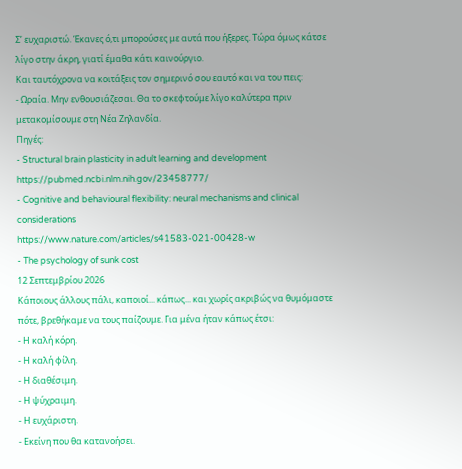Σ’ ευχαριστώ. Έκανες ό,τι μπορούσες με αυτά που ήξερες. Τώρα όμως κάτσε λίγο στην άκρη, γιατί έμαθα κάτι καινούργιο.
Και ταυτόχρονα να κοιτάξεις τον σημερινό σου εαυτό και να του πεις:
- Ωραία. Μην ενθουσιάζεσαι. Θα το σκεφτούμε λίγο καλύτερα πριν μετακομίσουμε στη Νέα Ζηλανδία.
Πηγές:
- Structural brain plasticity in adult learning and development
https://pubmed.ncbi.nlm.nih.gov/23458777/
- Cognitive and behavioural flexibility: neural mechanisms and clinical considerations
https://www.nature.com/articles/s41583-021-00428-w
- The psychology of sunk cost
12 Σεπτεμβρίου 2026
Κάποιους άλλους πάλι, καποιοί... κάπως... και χωρίς ακριβώς να θυμόμαστε πότε, βρεθήκαμε να τους παίζουμε. Για μένα ήταν κάπως έτσι:
- Η καλή κόρη.
- Η καλή φίλη.
- Η διαθέσιμη.
- Η ψύχραιμη.
- Η ευχάριστη.
- Εκείνη που θα κατανοήσει.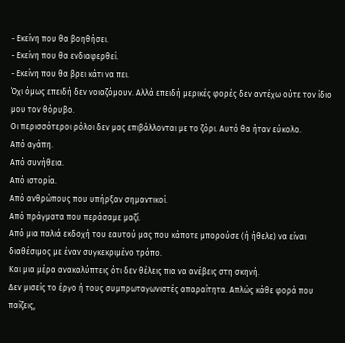- Εκείνη που θα βοηθήσει.
- Εκείνη που θα ενδιαφερθεί.
- Εκείνη που θα βρει κάτι να πει.
Όχι όμως επειδή δεν νοιαζόμουν. Αλλά επειδή μερικές φορές δεν αντέχω ούτε τον ίδιο μου τον θόρυβο.
Οι περισσότεροι ρόλοι δεν μας επιβάλλονται με το ζόρι. Αυτό θα ήταν εύκολο.
Από αγάπη.
Από συνήθεια.
Από ιστορία.
Από ανθρώπους που υπήρξαν σημαντικοί.
Από πράγματα που περάσαμε μαζί.
Από μια παλιά εκδοχή του εαυτού μας που κάποτε μπορούσε (ή ήθελε) να είναι διαθέσιμος με έναν συγκεκριμένο τρόπο.
Και μια μέρα ανακαλύπτεις ότι δεν θέλεις πια να ανέβεις στη σκηνή.
Δεν μισείς το έργο ή τους συμπρωταγωνιστές απαραίτητα. Απλώς κάθε φορά που παίζεις,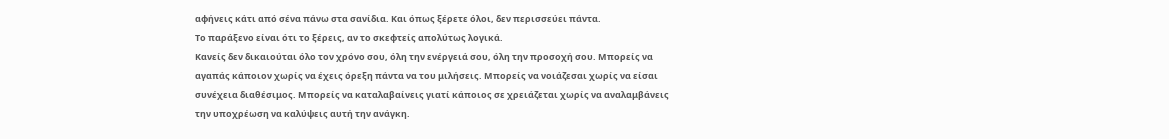αφήνεις κάτι από σένα πάνω στα σανίδια. Και όπως ξέρετε όλοι, δεν περισσεύει πάντα.
Το παράξενο είναι ότι το ξέρεις, αν το σκεφτείς απολύτως λογικά.
Κανείς δεν δικαιούται όλο τον χρόνο σου, όλη την ενέργειά σου, όλη την προσοχή σου. Μπορείς να αγαπάς κάποιον χωρίς να έχεις όρεξη πάντα να του μιλήσεις. Μπορείς να νοιάζεσαι χωρίς να είσαι συνέχεια διαθέσιμος. Μπορείς να καταλαβαίνεις γιατί κάποιος σε χρειάζεται χωρίς να αναλαμβάνεις την υποχρέωση να καλύψεις αυτή την ανάγκη.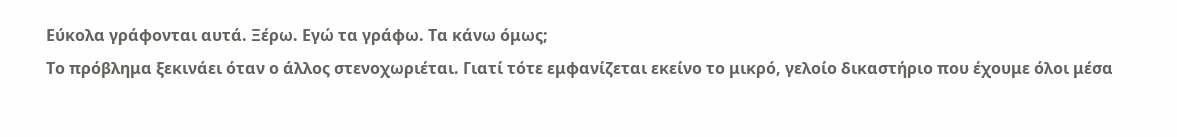Εύκολα γράφονται αυτά. Ξέρω. Εγώ τα γράφω. Τα κάνω όμως;
Το πρόβλημα ξεκινάει όταν ο άλλος στενοχωριέται. Γιατί τότε εμφανίζεται εκείνο το μικρό, γελοίο δικαστήριο που έχουμε όλοι μέσα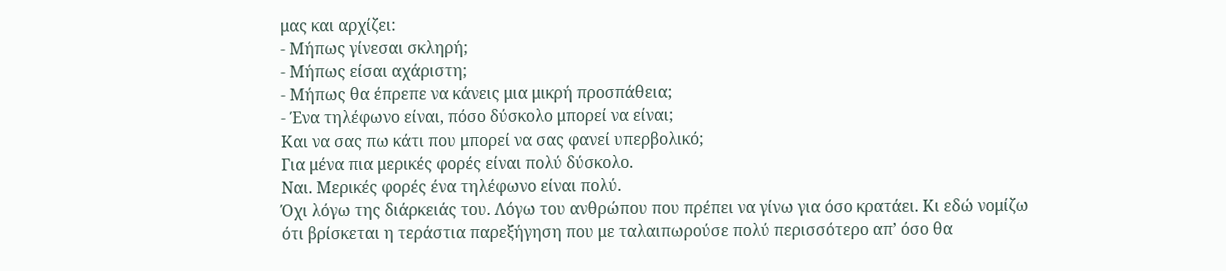μας και αρχίζει:
- Μήπως γίνεσαι σκληρή;
- Μήπως είσαι αχάριστη;
- Μήπως θα έπρεπε να κάνεις μια μικρή προσπάθεια;
- Ένα τηλέφωνο είναι, πόσο δύσκολο μπορεί να είναι;
Και να σας πω κάτι που μπορεί να σας φανεί υπερβολικό;
Για μένα πια μερικές φορές είναι πολύ δύσκολο.
Ναι. Μερικές φορές ένα τηλέφωνο είναι πολύ.
Όχι λόγω της διάρκειάς του. Λόγω του ανθρώπου που πρέπει να γίνω για όσο κρατάει. Κι εδώ νομίζω ότι βρίσκεται η τεράστια παρεξήγηση που με ταλαιπωρούσε πολύ περισσότερο απ’ όσο θα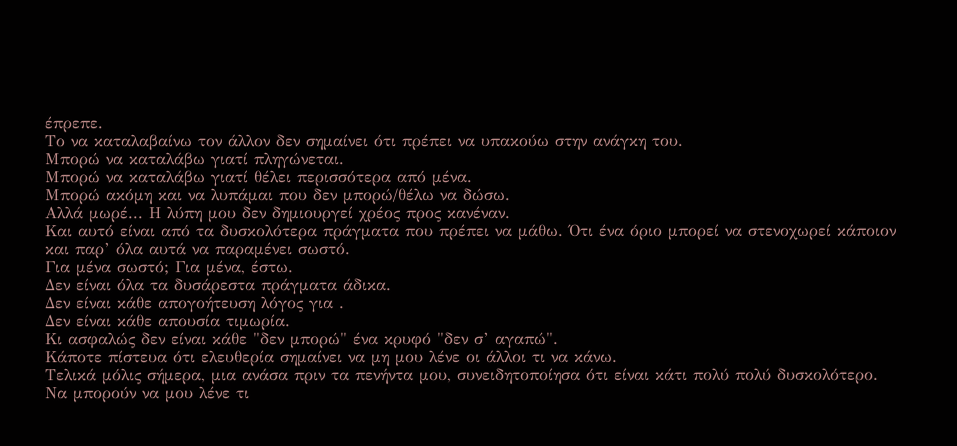έπρεπε.
Το να καταλαβαίνω τον άλλον δεν σημαίνει ότι πρέπει να υπακούω στην ανάγκη του.
Μπορώ να καταλάβω γιατί πληγώνεται.
Μπορώ να καταλάβω γιατί θέλει περισσότερα από μένα.
Μπορώ ακόμη και να λυπάμαι που δεν μπορώ/θέλω να δώσω.
Αλλά μωρέ... Η λύπη μου δεν δημιουργεί χρέος προς κανέναν.
Και αυτό είναι από τα δυσκολότερα πράγματα που πρέπει να μάθω. Ότι ένα όριο μπορεί να στενοχωρεί κάποιον και παρ’ όλα αυτά να παραμένει σωστό.
Για μένα σωστό; Για μένα, έστω.
Δεν είναι όλα τα δυσάρεστα πράγματα άδικα.
Δεν είναι κάθε απογοήτευση λόγος για .
Δεν είναι κάθε απουσία τιμωρία.
Κι ασφαλώς δεν είναι κάθε "δεν μπορώ" ένα κρυφό "δεν σ’ αγαπώ".
Κάποτε πίστευα ότι ελευθερία σημαίνει να μη μου λένε οι άλλοι τι να κάνω.
Τελικά μόλις σήμερα, μια ανάσα πριν τα πενήντα μου, συνειδητοποίησα ότι είναι κάτι πολύ πολύ δυσκολότερο.
Να μπορούν να μου λένε τι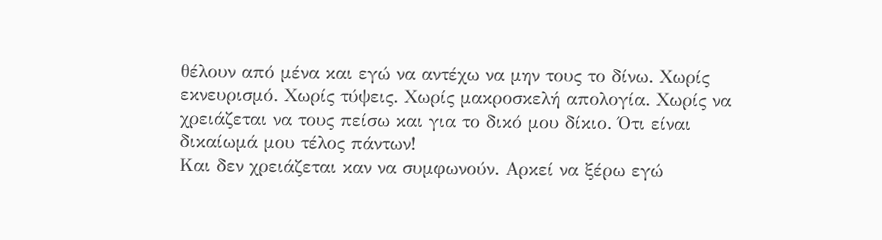θέλουν από μένα και εγώ να αντέχω να μην τους το δίνω. Χωρίς εκνευρισμό. Χωρίς τύψεις. Χωρίς μακροσκελή απολογία. Χωρίς να χρειάζεται να τους πείσω και για το δικό μου δίκιο. Ότι είναι δικαίωμά μου τέλος πάντων!
Και δεν χρειάζεται καν να συμφωνούν. Αρκεί να ξέρω εγώ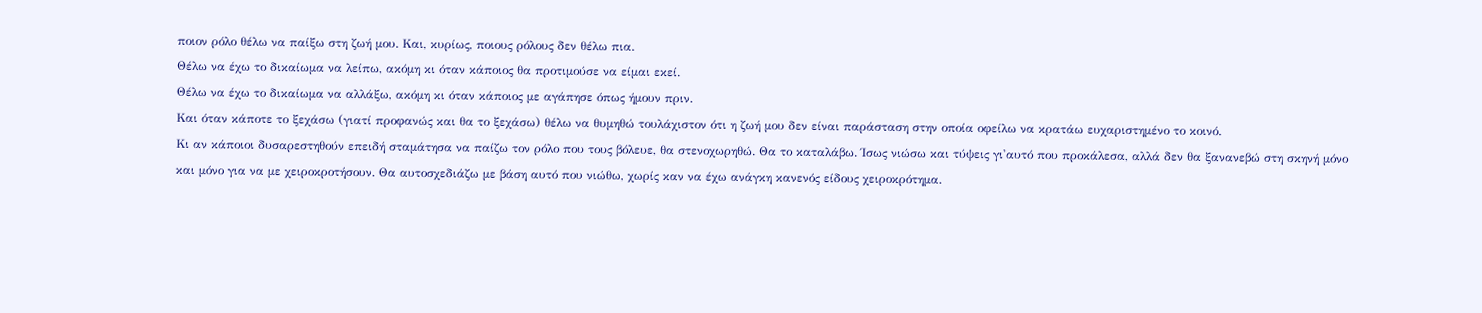ποιον ρόλο θέλω να παίξω στη ζωή μου. Και, κυρίως, ποιους ρόλους δεν θέλω πια.
Θέλω να έχω το δικαίωμα να λείπω, ακόμη κι όταν κάποιος θα προτιμούσε να είμαι εκεί.
Θέλω να έχω το δικαίωμα να αλλάξω, ακόμη κι όταν κάποιος με αγάπησε όπως ήμουν πριν.
Και όταν κάποτε το ξεχάσω (γιατί προφανώς και θα το ξεχάσω) θέλω να θυμηθώ τουλάχιστον ότι η ζωή μου δεν είναι παράσταση στην οποία οφείλω να κρατάω ευχαριστημένο το κοινό.
Κι αν κάποιοι δυσαρεστηθούν επειδή σταμάτησα να παίζω τον ρόλο που τους βόλευε, θα στενοχωρηθώ. Θα το καταλάβω. Ίσως νιώσω και τύψεις γι'αυτό που προκάλεσα, αλλά δεν θα ξανανεβώ στη σκηνή μόνο και μόνο για να με χειροκροτήσουν. Θα αυτοσχεδιάζω με βάση αυτό που νιώθω, χωρίς καν να έχω ανάγκη κανενός είδους χειροκρότημα.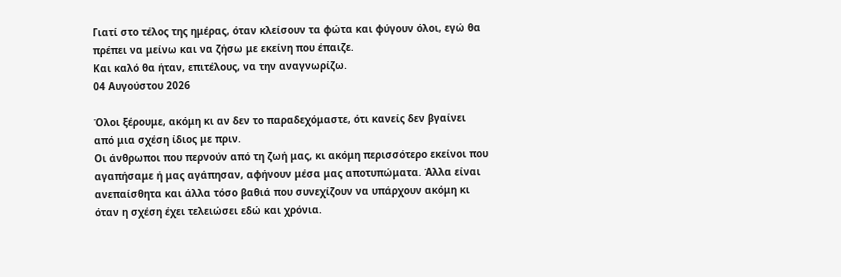Γιατί στο τέλος της ημέρας, όταν κλείσουν τα φώτα και φύγουν όλοι, εγώ θα πρέπει να μείνω και να ζήσω με εκείνη που έπαιζε.
Και καλό θα ήταν, επιτέλους, να την αναγνωρίζω.
04 Αυγούστου 2026

Όλοι ξέρουμε, ακόμη κι αν δεν το παραδεχόμαστε, ότι κανείς δεν βγαίνει από μια σχέση ίδιος με πριν.
Οι άνθρωποι που περνούν από τη ζωή μας, κι ακόμη περισσότερο εκείνοι που αγαπήσαμε ή μας αγάπησαν, αφήνουν μέσα μας αποτυπώματα. Άλλα είναι ανεπαίσθητα και άλλα τόσο βαθιά που συνεχίζουν να υπάρχουν ακόμη κι όταν η σχέση έχει τελειώσει εδώ και χρόνια.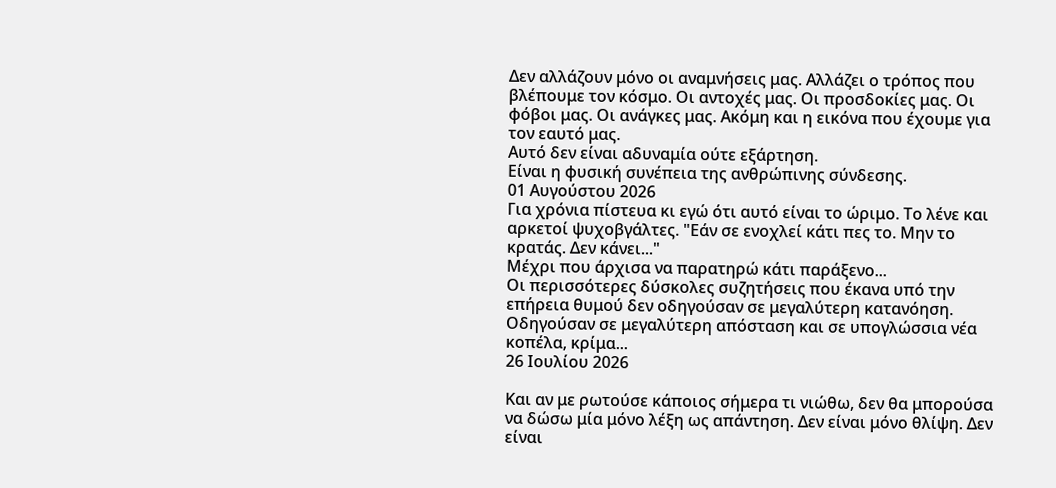Δεν αλλάζουν μόνο οι αναμνήσεις μας. Αλλάζει ο τρόπος που βλέπουμε τον κόσμο. Οι αντοχές μας. Οι προσδοκίες μας. Οι φόβοι μας. Οι ανάγκες μας. Ακόμη και η εικόνα που έχουμε για τον εαυτό μας.
Αυτό δεν είναι αδυναμία ούτε εξάρτηση.
Είναι η φυσική συνέπεια της ανθρώπινης σύνδεσης.
01 Αυγούστου 2026
Για χρόνια πίστευα κι εγώ ότι αυτό είναι το ώριμο. Το λένε και αρκετοί ψυχοβγάλτες. "Εάν σε ενοχλεί κάτι πες το. Μην το κρατάς. Δεν κάνει..."
Μέχρι που άρχισα να παρατηρώ κάτι παράξενο...
Οι περισσότερες δύσκολες συζητήσεις που έκανα υπό την επήρεια θυμού δεν οδηγούσαν σε μεγαλύτερη κατανόηση. Οδηγούσαν σε μεγαλύτερη απόσταση και σε υπογλώσσια νέα κοπέλα, κρίμα...
26 Ιουλίου 2026

Και αν με ρωτούσε κάποιος σήμερα τι νιώθω, δεν θα μπορούσα να δώσω μία μόνο λέξη ως απάντηση. Δεν είναι μόνο θλίψη. Δεν είναι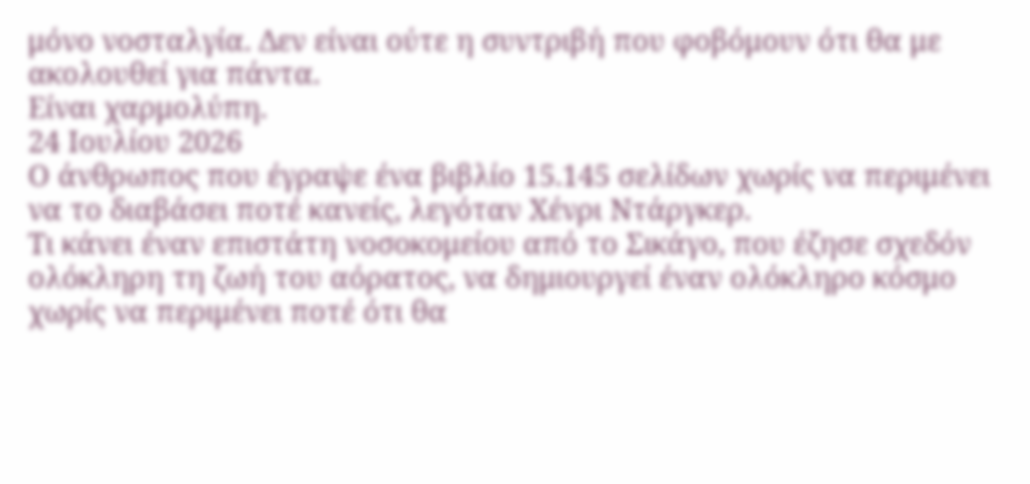μόνο νοσταλγία. Δεν είναι ούτε η συντριβή που φοβόμουν ότι θα με ακολουθεί για πάντα.
Είναι χαρμολύπη.
24 Ιουλίου 2026
Ο άνθρωπος που έγραψε ένα βιβλίο 15.145 σελίδων χωρίς να περιμένει να το διαβάσει ποτέ κανείς, λεγόταν Χένρι Ντάργκερ.
Τι κάνει έναν επιστάτη νοσοκομείου από το Σικάγο, που έζησε σχεδόν ολόκληρη τη ζωή του αόρατος, να δημιουργεί έναν ολόκληρο κόσμο χωρίς να περιμένει ποτέ ότι θα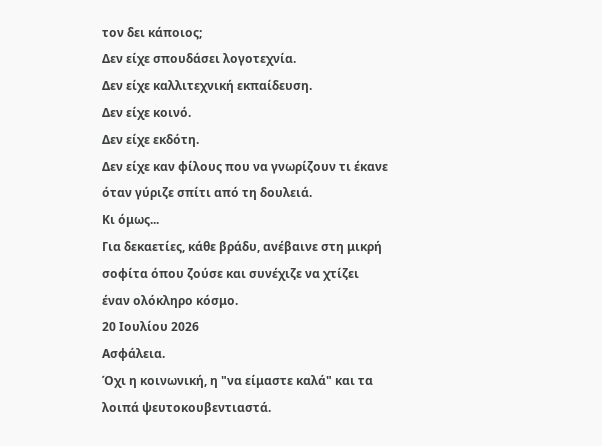τον δει κάποιος;
Δεν είχε σπουδάσει λογοτεχνία.
Δεν είχε καλλιτεχνική εκπαίδευση.
Δεν είχε κοινό.
Δεν είχε εκδότη.
Δεν είχε καν φίλους που να γνωρίζουν τι έκανε όταν γύριζε σπίτι από τη δουλειά.
Κι όμως...
Για δεκαετίες, κάθε βράδυ, ανέβαινε στη μικρή σοφίτα όπου ζούσε και συνέχιζε να χτίζει έναν ολόκληρο κόσμο.
20 Ιουλίου 2026
Ασφάλεια.
Όχι η κοινωνική, η "να είμαστε καλά" και τα λοιπά ψευτοκουβεντιαστά.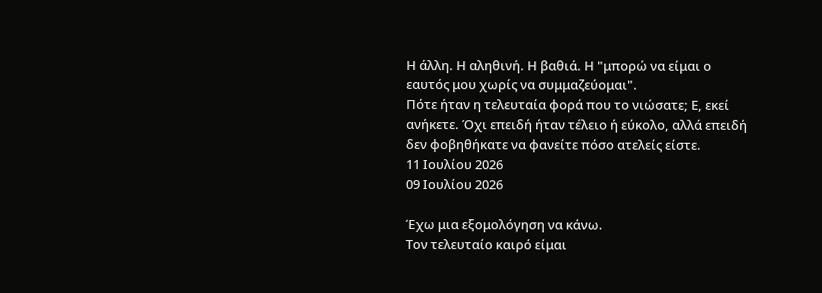Η άλλη. Η αληθινή. Η βαθιά. Η "μπορώ να είμαι ο εαυτός μου χωρίς να συμμαζεύομαι".
Πότε ήταν η τελευταία φορά που το νιώσατε; Ε, εκεί ανήκετε. Όχι επειδή ήταν τέλειο ή εύκολο, αλλά επειδή δεν φοβηθήκατε να φανείτε πόσο ατελείς είστε.
11 Ιουλίου 2026
09 Ιουλίου 2026

Έχω μια εξομολόγηση να κάνω.
Τον τελευταίο καιρό είμαι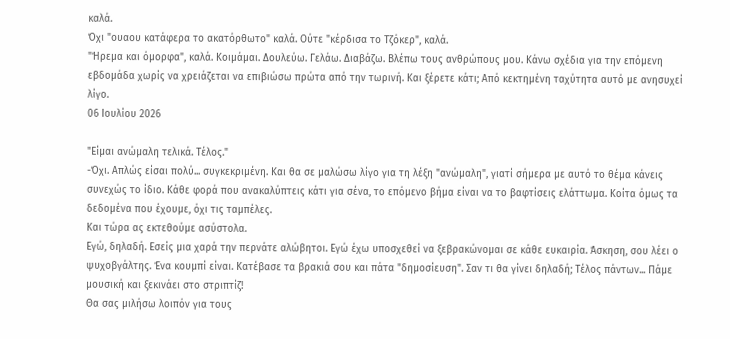καλά.
Όχι "ουαου κατάφερα το ακατόρθωτο" καλά. Ούτε "κέρδισα το Τζόκερ", καλά.
"Ήρεμα και όμορφα", καλά. Κοιμάμαι. Δουλεύω. Γελάω. Διαβάζω. Βλέπω τους ανθρώπους μου. Κάνω σχέδια για την επόμενη εβδομάδα χωρίς να χρειάζεται να επιβιώσω πρώτα από την τωρινή. Και ξέρετε κάτι; Από κεκτημένη ταχύτητα αυτό με ανησυχεί λίγο.
06 Ιουλίου 2026

"Είμαι ανώμαλη τελικά. Τέλος."
-Όχι. Απλώς είσαι πολύ... συγκεκριμένη. Και θα σε μαλώσω λίγο για τη λέξη "ανώμαλη", γιατί σήμερα με αυτό το θέμα κάνεις συνεχώς το ίδιο. Κάθε φορά που ανακαλύπτεις κάτι για σένα, το επόμενο βήμα είναι να το βαφτίσεις ελάττωμα. Κοίτα όμως τα δεδομένα που έχουμε, όχι τις ταμπέλες.
Και τώρα ας εκτεθούμε ασύστολα.
Εγώ, δηλαδή. Εσείς μια χαρά την περνάτε αλώβητοι. Εγώ έχω υποσχεθεί να ξεβρακώνομαι σε κάθε ευκαιρία. Άσκηση, σου λέει ο ψυχοβγάλτης. Ένα κουμπί είναι. Κατέβασε τα βρακιά σου και πάτα "δημοσίευση". Σαν τι θα γίνει δηλαδή; Τέλος πάντων... Πάμε μουσική και ξεκινάει στο στριπτίζ!
Θα σας μιλήσω λοιπόν για τους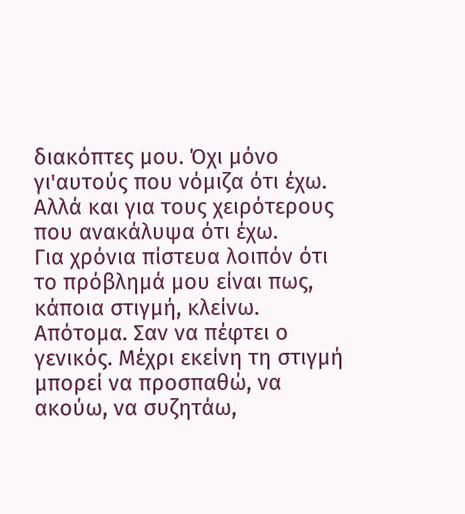διακόπτες μου. Όχι μόνο γι'αυτούς που νόμιζα ότι έχω. Αλλά και για τους χειρότερους που ανακάλυψα ότι έχω.
Για χρόνια πίστευα λοιπόν ότι το πρόβλημά μου είναι πως, κάποια στιγμή, κλείνω. Απότομα. Σαν να πέφτει ο γενικός. Μέχρι εκείνη τη στιγμή μπορεί να προσπαθώ, να ακούω, να συζητάω,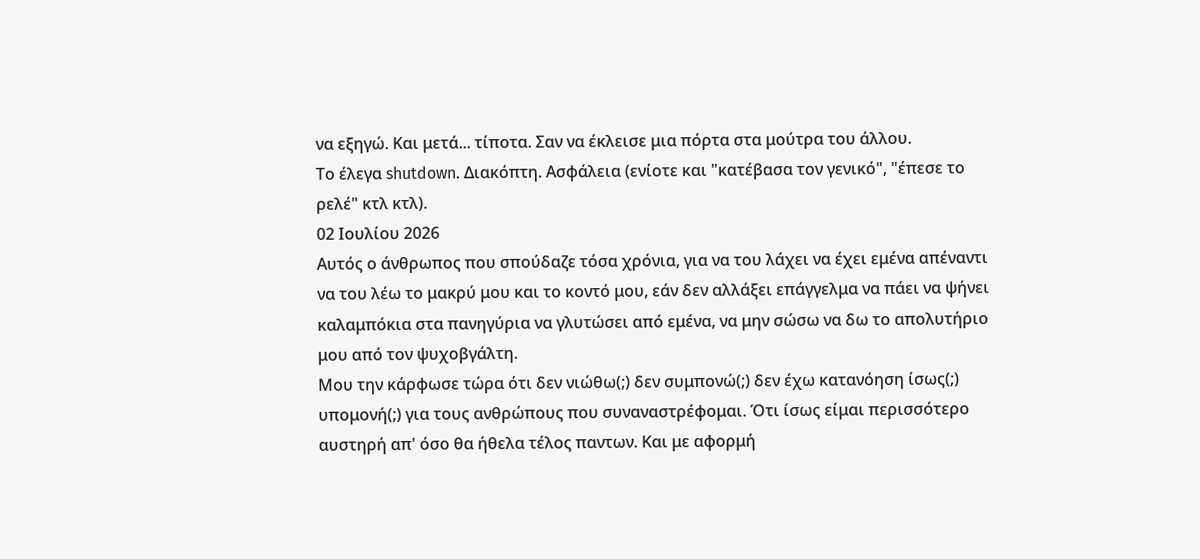να εξηγώ. Και μετά... τίποτα. Σαν να έκλεισε μια πόρτα στα μούτρα του άλλου.
Το έλεγα shutdown. Διακόπτη. Ασφάλεια (ενίοτε και "κατέβασα τον γενικό", "έπεσε το ρελέ" κτλ κτλ).
02 Ιουλίου 2026
Αυτός ο άνθρωπος που σπούδαζε τόσα χρόνια, για να του λάχει να έχει εμένα απέναντι να του λέω το μακρύ μου και το κοντό μου, εάν δεν αλλάξει επάγγελμα να πάει να ψήνει καλαμπόκια στα πανηγύρια να γλυτώσει από εμένα, να μην σώσω να δω το απολυτήριο μου από τον ψυχοβγάλτη.
Μου την κάρφωσε τώρα ότι δεν νιώθω(;) δεν συμπονώ(;) δεν έχω κατανόηση ίσως(;) υπομονή(;) για τους ανθρώπους που συναναστρέφομαι. Ότι ίσως είμαι περισσότερο αυστηρή απ' όσο θα ήθελα τέλος παντων. Και με αφορμή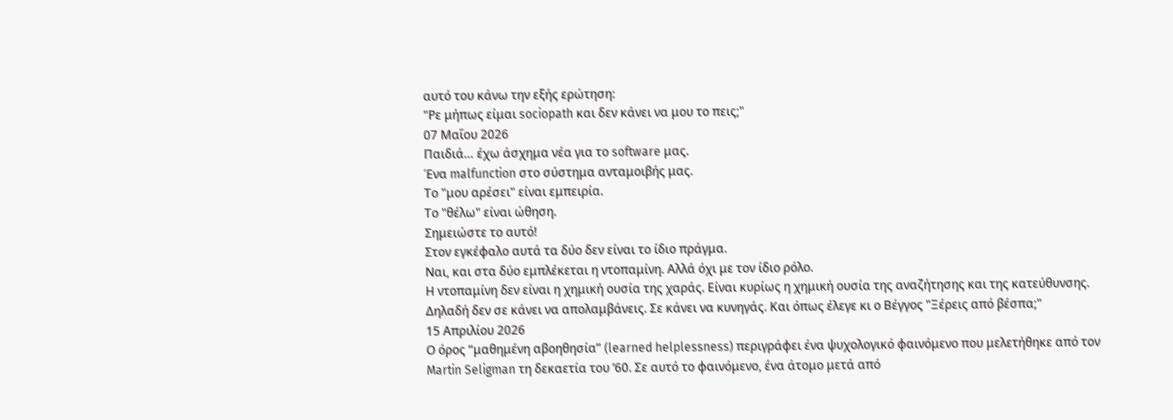αυτό του κάνω την εξής ερώτηση:
"Ρε μήπως είμαι sociopath και δεν κάνει να μου το πεις;"
07 Μαΐου 2026
Παιδιά… έχω άσχημα νέα για το software μας.
Ένα malfunction στο σύστημα ανταμοιβής μας.
Το "μου αρέσει" είναι εμπειρία.
Το "θέλω" είναι ώθηση.
Σημειώστε το αυτό!
Στον εγκέφαλο αυτά τα δύο δεν είναι το ίδιο πράγμα.
Ναι, και στα δύο εμπλέκεται η ντοπαμίνη. Αλλά όχι με τον ίδιο ρόλο.
Η ντοπαμίνη δεν είναι η χημική ουσία της χαράς. Είναι κυρίως η χημική ουσία της αναζήτησης και της κατεύθυνσης. Δηλαδή δεν σε κάνει να απολαμβάνεις. Σε κάνει να κυνηγάς. Και όπως έλεγε κι ο Βέγγος "Ξέρεις από βέσπα;"
15 Απριλίου 2026
Ο όρος “μαθημένη αβοηθησία” (learned helplessness) περιγράφει ένα ψυχολογικό φαινόμενο που μελετήθηκε από τον Martin Seligman τη δεκαετία του ’60. Σε αυτό το φαινόμενο, ένα άτομο μετά από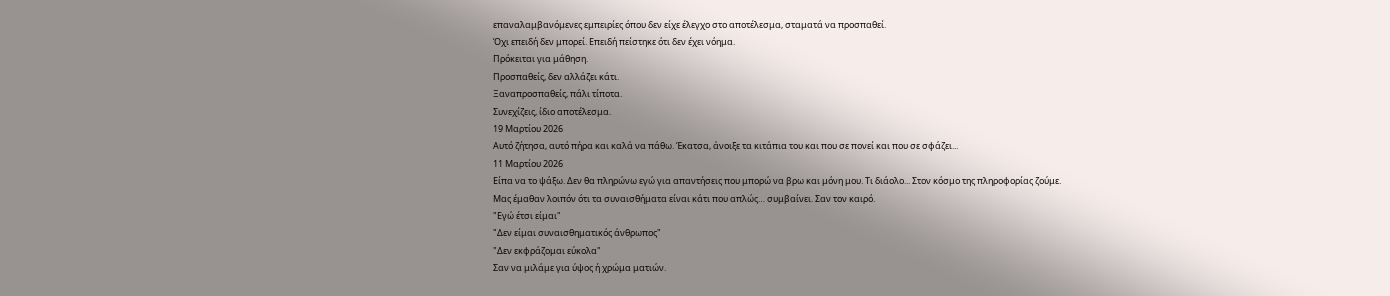επαναλαμβανόμενες εμπειρίες όπου δεν είχε έλεγχο στο αποτέλεσμα, σταματά να προσπαθεί.
Όχι επειδή δεν μπορεί. Επειδή πείστηκε ότι δεν έχει νόημα.
Πρόκειται για μάθηση.
Προσπαθείς, δεν αλλάζει κάτι.
Ξαναπροσπαθείς, πάλι τίποτα.
Συνεχίζεις, ίδιο αποτέλεσμα.
19 Μαρτίου 2026
Αυτό ζήτησα, αυτό πήρα και καλά να πάθω. Έκατσα, άνοιξε τα κιτάπια του και που σε πονεί και που σε σφάζει...
11 Μαρτίου 2026
Είπα να το ψάξω. Δεν θα πληρώνω εγώ για απαντήσεις που μπορώ να βρω και μόνη μου. Τι διάολο... Στον κόσμο της πληροφορίας ζούμε.
Μας έμαθαν λοιπόν ότι τα συναισθήματα είναι κάτι που απλώς… συμβαίνει. Σαν τον καιρό.
"Εγώ έτσι είμαι"
"Δεν είμαι συναισθηματικός άνθρωπος"
"Δεν εκφράζομαι εύκολα"
Σαν να μιλάμε για ύψος ή χρώμα ματιών.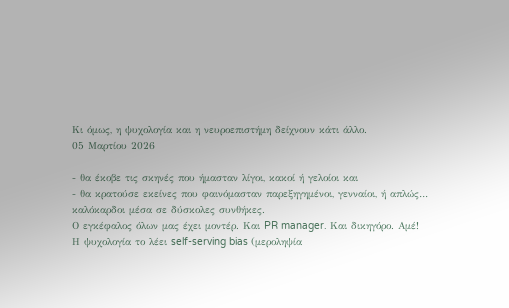Κι όμως, η ψυχολογία και η νευροεπιστήμη δείχνουν κάτι άλλο.
05 Μαρτίου 2026

- θα έκοβε τις σκηνές που ήμασταν λίγοι, κακοί ή γελοίοι και
- θα κρατούσε εκείνες που φαινόμασταν παρεξηγημένοι, γενναίοι, ή απλώς… καλόκαρδοι μέσα σε δύσκολες συνθήκες.
Ο εγκέφαλος όλων μας έχει μοντέρ. Και PR manager. Και δικηγόρο. Αμέ!
Η ψυχολογία το λέει self-serving bias (μεροληψία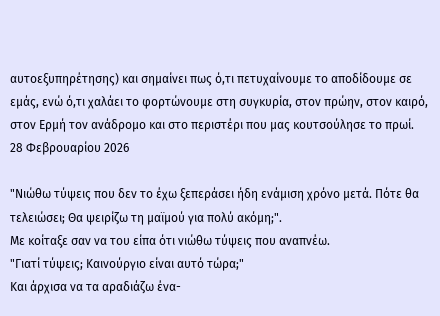αυτοεξυπηρέτησης) και σημαίνει πως ό,τι πετυχαίνουμε το αποδίδουμε σε εμάς, ενώ ό,τι χαλάει το φορτώνουμε στη συγκυρία, στον πρώην, στον καιρό, στον Ερμή τον ανάδρομο και στο περιστέρι που μας κουτσούλησε το πρωί.
28 Φεβρουαρίου 2026

"Νιώθω τύψεις που δεν το έχω ξεπεράσει ήδη ενάμιση χρόνο μετά. Πότε θα τελειώσει; Θα ψειρίζω τη μαϊμού για πολύ ακόμη;".
Με κοίταξε σαν να του είπα ότι νιώθω τύψεις που αναπνέω.
"Γιατί τύψεις; Καινούργιο είναι αυτό τώρα;"
Και άρχισα να τα αραδιάζω ένα-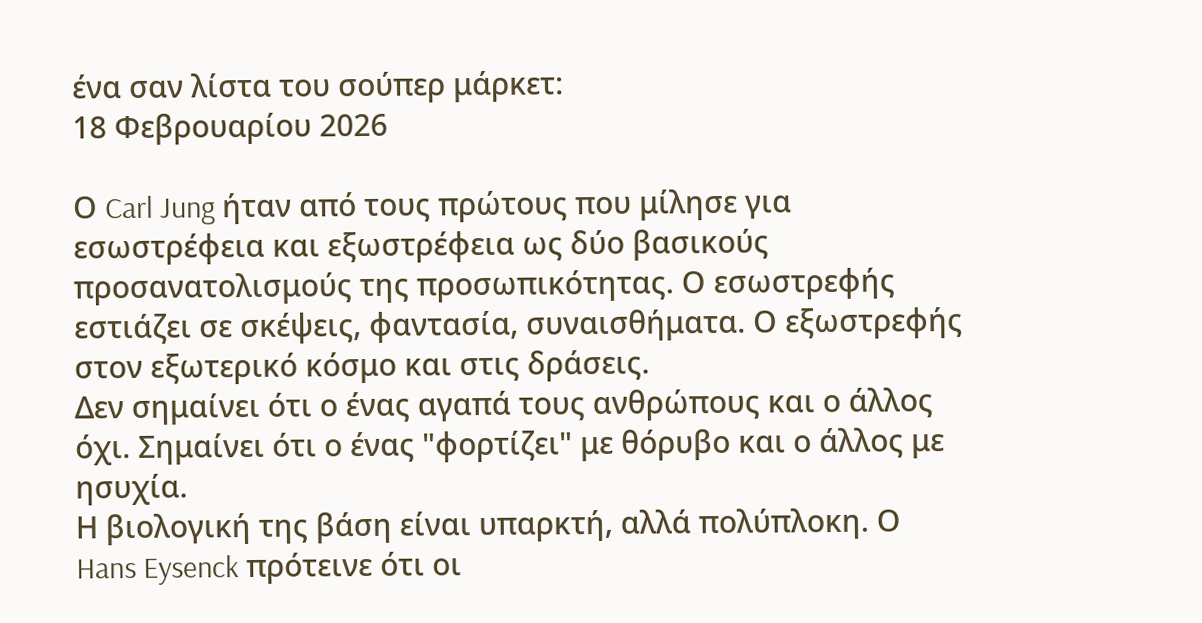ένα σαν λίστα του σούπερ μάρκετ:
18 Φεβρουαρίου 2026

Ο Carl Jung ήταν από τους πρώτους που μίλησε για εσωστρέφεια και εξωστρέφεια ως δύο βασικούς προσανατολισμούς της προσωπικότητας. Ο εσωστρεφής εστιάζει σε σκέψεις, φαντασία, συναισθήματα. Ο εξωστρεφής στον εξωτερικό κόσμο και στις δράσεις.
Δεν σημαίνει ότι ο ένας αγαπά τους ανθρώπους και ο άλλος όχι. Σημαίνει ότι ο ένας "φορτίζει" με θόρυβο και ο άλλος με ησυχία.
Η βιολογική της βάση είναι υπαρκτή, αλλά πολύπλοκη. Ο Hans Eysenck πρότεινε ότι οι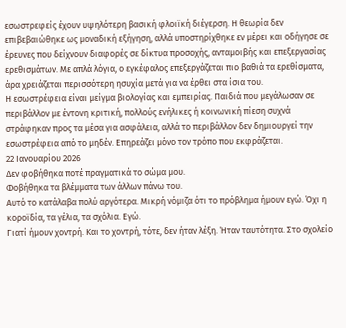εσωστρεφείς έχουν υψηλότερη βασική φλοιϊκή διέγερση. Η θεωρία δεν επιβεβαιώθηκε ως μοναδική εξήγηση, αλλά υποστηρίχθηκε εν μέρει και οδήγησε σε έρευνες που δείχνουν διαφορές σε δίκτυα προσοχής, ανταμοιβής και επεξεργασίας ερεθισμάτων. Με απλά λόγια, ο εγκέφαλος επεξεργάζεται πιο βαθιά τα ερεθίσματα, άρα χρειάζεται περισσότερη ησυχία μετά για να έρθει στα ίσια του.
Η εσωστρέφεια είναι μείγμα βιολογίας και εμπειρίας. Παιδιά που μεγάλωσαν σε περιβάλλον με έντονη κριτική, πολλούς ενήλικες ή κοινωνική πίεση συχνά στράφηκαν προς τα μέσα για ασφάλεια, αλλά το περιβάλλον δεν δημιουργεί την εσωστρέφεια από το μηδέν. Επηρεάζει μόνο τον τρόπο που εκφράζεται.
22 Ιανουαρίου 2026
Δεν φοβήθηκα ποτέ πραγματικά το σώμα μου.
Φοβήθηκα τα βλέμματα των άλλων πάνω του.
Αυτό το κατάλαβα πολύ αργότερα. Μικρή νόμιζα ότι το πρόβλημα ήμουν εγώ. Όχι η κοροϊδία, τα γέλια, τα σχόλια. Εγώ.
Γιατί ήμουν χοντρή. Και το χοντρή, τότε, δεν ήταν λέξη. Ήταν ταυτότητα. Στο σχολείο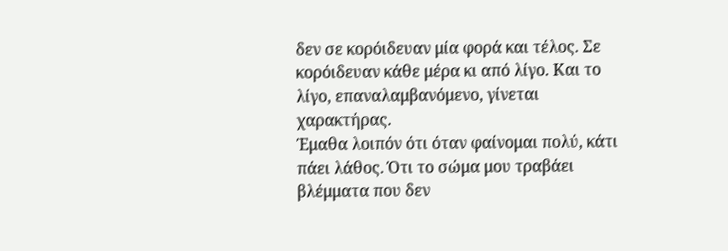δεν σε κορόιδευαν μία φορά και τέλος. Σε κορόιδευαν κάθε μέρα κι από λίγο. Και το λίγο, επαναλαμβανόμενο, γίνεται χαρακτήρας.
Έμαθα λοιπόν ότι όταν φαίνομαι πολύ, κάτι πάει λάθος. Ότι το σώμα μου τραβάει βλέμματα που δεν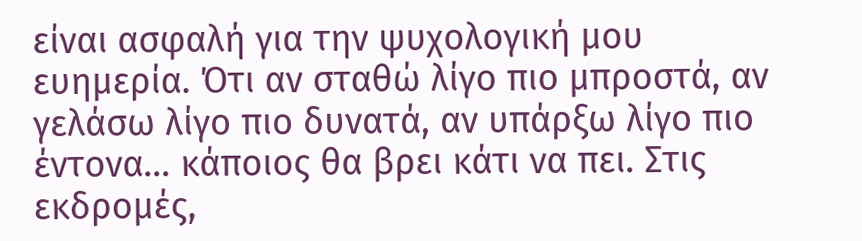είναι ασφαλή για την ψυχολογική μου ευημερία. Ότι αν σταθώ λίγο πιο μπροστά, αν γελάσω λίγο πιο δυνατά, αν υπάρξω λίγο πιο έντονα… κάποιος θα βρει κάτι να πει. Στις εκδρομές,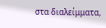στα διαλείμματα,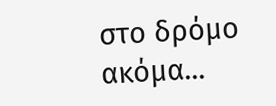στο δρόμο ακόμα...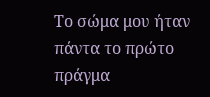Το σώμα μου ήταν πάντα το πρώτο πράγμα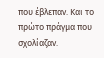που έβλεπαν. Και το πρώτο πράγμα που σχολίαζαν.